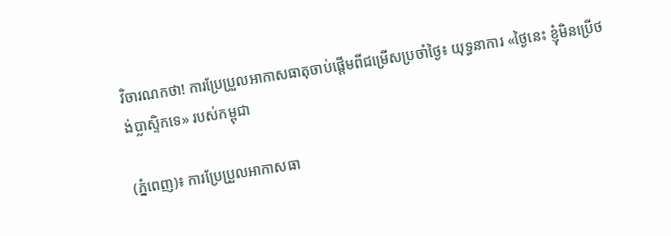វិចារណកថា! ការប្រែប្រួលអាកាសធាតុចាប់ផ្តើមពីជម្រើសប្រចាំថ្ងៃ៖ យុទ្ធនាការ «ថ្ងៃនេះ ខ្ញុំមិនប្រើថង់ប្លាស្ទិកទេ» របស់កម្ពុជា

(ភ្នំពេញ)៖ ការប្រែប្រួលអាកាសធា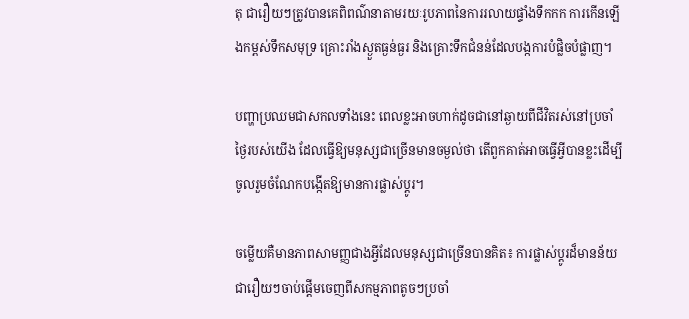តុ ជារឿយៗត្រូវបានគេពិពណ៌នាតាមរយៈរូបភាពនៃការរលាយផ្ទាំងទឹកកក ការកើនឡើងកម្ពស់ទឹកសមុទ្រ គ្រោះរាំងស្ងួតធ្ងន់ធ្ងរ និងគ្រោះទឹកជំនន់ដែលបង្កការបំផ្លិចបំផ្លាញ។

បញ្ហាប្រឈមជាសកលទាំងនេះ ពេលខ្លះអាចហាក់ដូចជានៅឆ្ងាយពីជីវិតរស់នៅប្រចាំថ្ងៃរបស់យើង ដែលធ្វើឱ្យមនុស្សជាច្រើនមានចម្ងល់ថា តើពួកគាត់អាចធ្វើអ្វីបានខ្លះដើម្បីចូលរួមចំណែកបង្កើតឱ្យមានការផ្លាស់ប្តូរ។

ចម្លើយគឺមានភាពសាមញ្ញជាងអ្វីដែលមនុស្សជាច្រើនបានគិត៖ ការផ្លាស់ប្តូរដ៏មានន័យ ជារឿយៗចាប់ផ្តើមចេញពីសកម្មភាពតូចៗប្រចាំ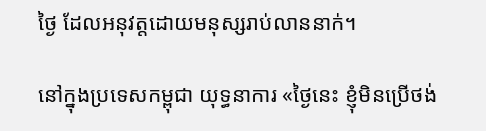ថ្ងៃ ដែលអនុវត្តដោយមនុស្សរាប់លាននាក់។

នៅក្នុងប្រទេសកម្ពុជា យុទ្ធនាការ «ថ្ងៃនេះ ខ្ញុំមិនប្រើថង់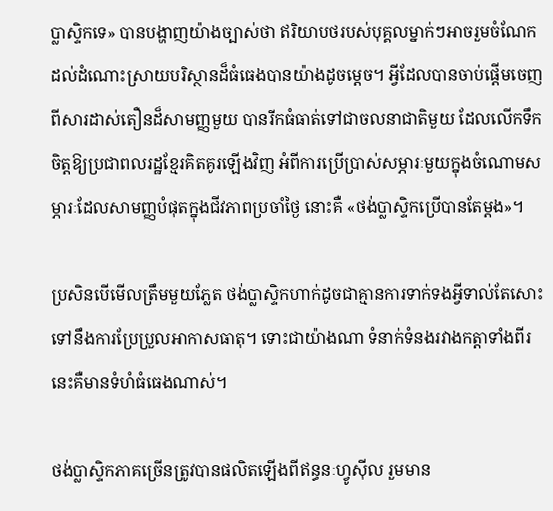ប្លាស្ទិកទេ» បានបង្ហាញយ៉ាងច្បាស់ថា ឥរិយាបថរបស់បុគ្គលម្នាក់ៗអាចរួមចំណែកដល់ដំណោះស្រាយបរិស្ថានដ៏ធំធេងបានយ៉ាងដូចម្តេច។ អ្វីដែលបានចាប់ផ្តើមចេញពីសារដាស់តឿនដ៏សាមញ្ញមួយ បានរីកធំធាត់ទៅជាចលនាជាតិមួយ ដែលលើកទឹកចិត្តឱ្យប្រជាពលរដ្ឋខ្មែរគិតគូរឡើងវិញ អំពីការប្រើប្រាស់សម្ភារៈមួយក្នុងចំណោមសម្ភារៈដែលសាមញ្ញបំផុតក្នុងជីវភាពប្រចាំថ្ងៃ នោះគឺ «ថង់ប្លាស្ទិកប្រើបានតែម្តង»។

ប្រសិនបើមើលត្រឹមមួយភ្លែត ថង់ប្លាស្ទិកហាក់ដូចជាគ្មានការទាក់ទងអ្វីទាល់តែសោះទៅនឹងការប្រែប្រួលអាកាសធាតុ។ ទោះជាយ៉ាងណា ទំនាក់ទំនងរវាងកត្តាទាំងពីរនេះគឺមានទំហំធំធេងណាស់។

ថង់ប្លាស្ទិកភាគច្រើនត្រូវបានផលិតឡើងពីឥន្ធនៈហ្វូស៊ីល រួមមាន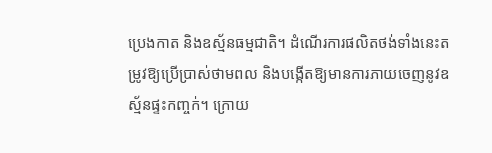ប្រេងកាត និងឧស្ម័នធម្មជាតិ។ ដំណើរការផលិតថង់ទាំងនេះតម្រូវឱ្យប្រើប្រាស់ថាមពល និងបង្កើតឱ្យមានការភាយចេញនូវឧស្ម័នផ្ទះកញ្ចក់។ ក្រោយ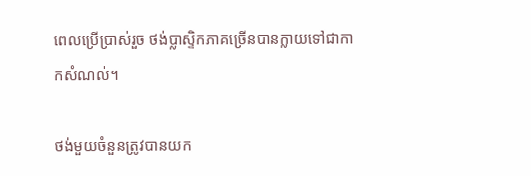ពេលប្រើប្រាស់រួច ថង់ប្លាស្ទិកភាគច្រើនបានក្លាយទៅជាកាកសំណល់។

ថង់មួយចំនួនត្រូវបានយក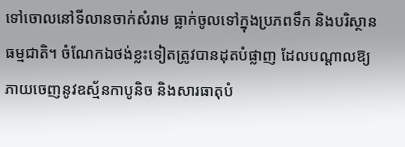ទៅចោលនៅទីលានចាក់សំរាម ធ្លាក់ចូលទៅក្នុងប្រភពទឹក និងបរិស្ថានធម្មជាតិ។ ចំណែកឯថង់ខ្លះទៀតត្រូវបានដុតបំផ្លាញ ដែលបណ្តាលឱ្យភាយចេញនូវឧស្ម័នកាបូនិច និងសារធាតុបំ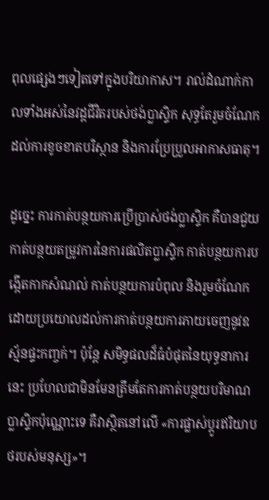ពុលផ្សេងៗទៀតទៅក្នុងបរិយាកាស។ រាល់ដំណាក់កាលទាំងអស់នៃវដ្តជីវិតរបស់ថង់ប្លាស្ទិក សុទ្ធតែរួមចំណែកដល់ការខូចខាតបរិស្ថាន និងការប្រែប្រួលអាកាសធាតុ។

ដូច្នេះ ការកាត់បន្ថយការប្រើប្រាស់ថង់ប្លាស្ទិក គឺបានជួយកាត់បន្ថយតម្រូវការនៃការផលិតប្លាស្ទិក កាត់បន្ថយការបង្កើតកាកសំណល់ កាត់បន្ថយការបំពុល និងរួមចំណែកដោយប្រយោលដល់ការកាត់បន្ថយការភាយចេញនូវឧស្ម័នផ្ទះកញ្ចក់។ ប៉ុន្តែ សមិទ្ធផលដ៏ធំបំផុតនៃយុទ្ធនាការនេះ ប្រហែលជាមិនមែនត្រឹមតែការកាត់បន្ថយបរិមាណប្លាស្ទិកប៉ុណ្ណោះទេ គឺវាស្ថិតនៅលើ «ការផ្លាស់ប្តូរឥរិយាបថរបស់មនុស្ស»។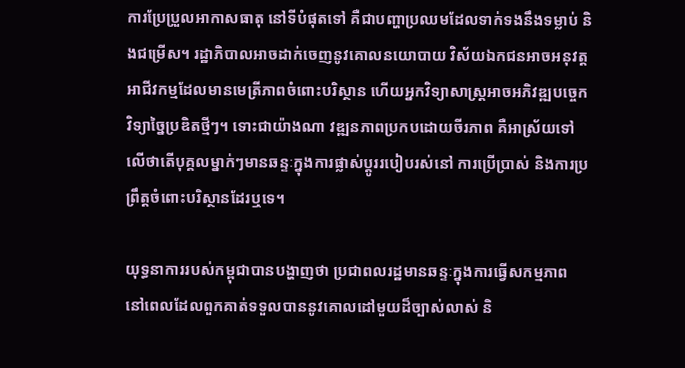ការប្រែប្រួលអាកាសធាតុ នៅទីបំផុតទៅ គឺជាបញ្ហាប្រឈមដែលទាក់ទងនឹងទម្លាប់ និងជម្រើស។ រដ្ឋាភិបាលអាចដាក់ចេញនូវគោលនយោបាយ វិស័យឯកជនអាចអនុវត្តអាជីវកម្មដែលមានមេត្រីភាពចំពោះបរិស្ថាន ហើយអ្នកវិទ្យាសាស្ត្រអាចអភិវឌ្ឍបច្ចេកវិទ្យាច្នៃប្រឌិតថ្មីៗ។ ទោះជាយ៉ាងណា វឌ្ឍនភាពប្រកបដោយចីរភាព គឺអាស្រ័យទៅលើថាតើបុគ្គលម្នាក់ៗមានឆន្ទៈក្នុងការផ្លាស់ប្តូររបៀបរស់នៅ ការប្រើប្រាស់ និងការប្រព្រឹត្តចំពោះបរិស្ថានដែរឬទេ។

យុទ្ធនាការរបស់កម្ពុជាបានបង្ហាញថា ប្រជាពលរដ្ឋមានឆន្ទៈក្នុងការធ្វើសកម្មភាព នៅពេលដែលពួកគាត់ទទួលបាននូវគោលដៅមួយដ៏ច្បាស់លាស់ និ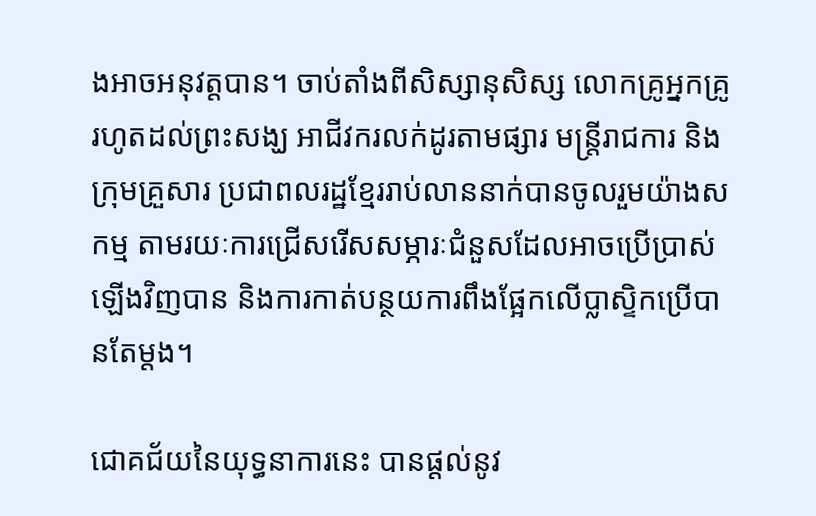ងអាចអនុវត្តបាន។ ចាប់តាំងពីសិស្សានុសិស្ស លោកគ្រូអ្នកគ្រូ រហូតដល់ព្រះសង្ឃ អាជីវករលក់ដូរតាមផ្សារ មន្ត្រីរាជការ និងក្រុមគ្រួសារ ប្រជាពលរដ្ឋខ្មែររាប់លាននាក់បានចូលរួមយ៉ាងសកម្ម តាមរយៈការជ្រើសរើសសម្ភារៈជំនួសដែលអាចប្រើប្រាស់ឡើងវិញបាន និងការកាត់បន្ថយការពឹងផ្អែកលើប្លាស្ទិកប្រើបានតែម្តង។

ជោគជ័យនៃយុទ្ធនាការនេះ បានផ្តល់នូវ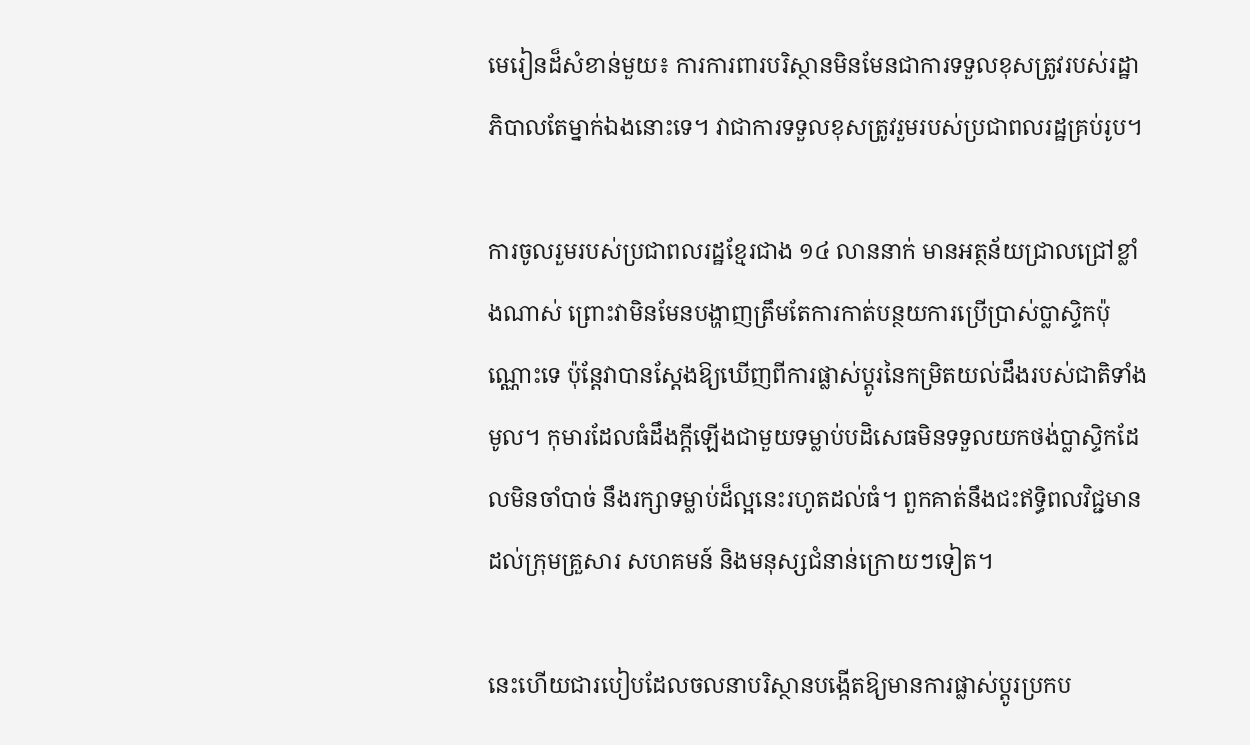មេរៀនដ៏សំខាន់មួយ៖ ការការពារបរិស្ថានមិនមែនជាការទទួលខុសត្រូវរបស់រដ្ឋាភិបាលតែម្នាក់ឯងនោះទេ។ វាជាការទទួលខុសត្រូវរួមរបស់ប្រជាពលរដ្ឋគ្រប់រូប។

ការចូលរួមរបស់ប្រជាពលរដ្ឋខ្មែរជាង ១៤ លាននាក់ មានអត្ថន័យជ្រាលជ្រៅខ្លាំងណាស់ ព្រោះវាមិនមែនបង្ហាញត្រឹមតែការកាត់បន្ថយការប្រើប្រាស់ប្លាស្ទិកប៉ុណ្ណោះទេ ប៉ុន្តែវាបានស្តែងឱ្យឃើញពីការផ្លាស់ប្តូរនៃកម្រិតយល់ដឹងរបស់ជាតិទាំងមូល។ កុមារដែលធំដឹងក្តីឡើងជាមួយទម្លាប់បដិសេធមិនទទួលយកថង់ប្លាស្ទិកដែលមិនចាំបាច់ នឹងរក្សាទម្លាប់ដ៏ល្អនេះរហូតដល់ធំ។ ពួកគាត់នឹងជះឥទ្ធិពលវិជ្ជមានដល់ក្រុមគ្រួសារ សហគមន៍ និងមនុស្សជំនាន់ក្រោយៗទៀត។

នេះហើយជារបៀបដែលចលនាបរិស្ថានបង្កើតឱ្យមានការផ្លាស់ប្តូរប្រកប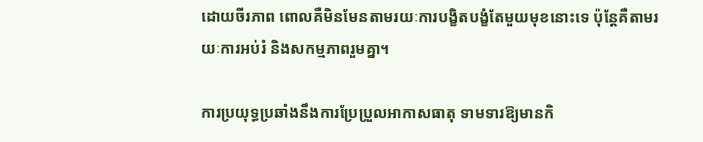ដោយចីរភាព ពោលគឺមិនមែនតាមរយៈការបង្ខិតបង្ខំតែមួយមុខនោះទេ ប៉ុន្តែគឺតាមរយៈការអប់រំ និងសកម្មភាពរួមគ្នា។

ការប្រយុទ្ធប្រឆាំងនឹងការប្រែប្រួលអាកាសធាតុ ទាមទារឱ្យមានកិ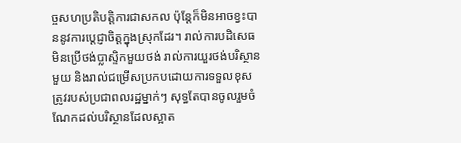ច្ចសហប្រតិបត្តិការជាសកល ប៉ុន្តែក៏មិនអាចខ្វះបាននូវការប្តេជ្ញាចិត្តក្នុងស្រុកដែរ។ រាល់ការបដិសេធមិនប្រើថង់ប្លាស្ទិកមួយថង់ រាល់ការយួរថង់បរិស្ថានមួយ និងរាល់ជម្រើសប្រកបដោយការទទួលខុសត្រូវរបស់ប្រជាពលរដ្ឋម្នាក់ៗ សុទ្ធតែបានចូលរួមចំណែកដល់បរិស្ថានដែលស្អាត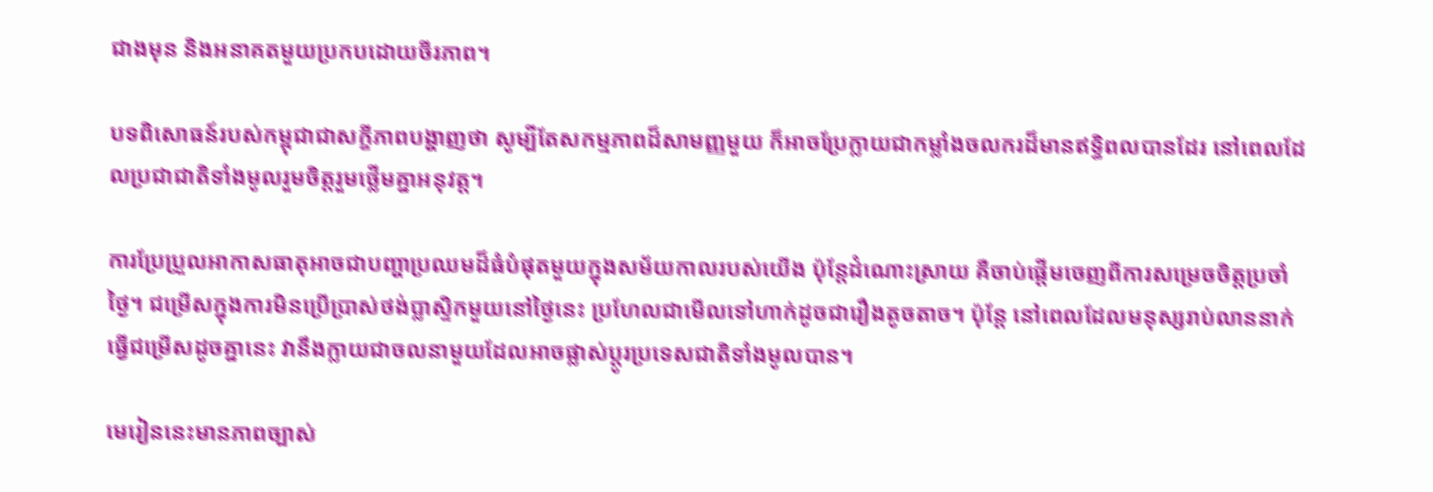ជាងមុន និងអនាគតមួយប្រកបដោយចីរភាព។

បទពិសោធន៍របស់កម្ពុជាជាសក្ខីភាពបង្ហាញថា សូម្បីតែសកម្មភាពដ៏សាមញ្ញមួយ ក៏អាចប្រែក្លាយជាកម្លាំងចលករដ៏មានឥទ្ធិពលបានដែរ នៅពេលដែលប្រជាជាតិទាំងមូលរួមចិត្តរួមថ្លើមគ្នាអនុវត្ត។

ការប្រែប្រួលអាកាសធាតុអាចជាបញ្ហាប្រឈមដ៏ធំបំផុតមួយក្នុងសម័យកាលរបស់យើង ប៉ុន្តែដំណោះស្រាយ គឺចាប់ផ្តើមចេញពីការសម្រេចចិត្តប្រចាំថ្ងៃ។ ជម្រើសក្នុងការមិនប្រើប្រាស់ថង់ប្លាស្ទិកមួយនៅថ្ងៃនេះ ប្រហែលជាមើលទៅហាក់ដូចជារឿងតូចតាច។ ប៉ុន្តែ នៅពេលដែលមនុស្សរាប់លាននាក់ធ្វើជម្រើសដូចគ្នានេះ វានឹងក្លាយជាចលនាមួយដែលអាចផ្លាស់ប្តូរប្រទេសជាតិទាំងមូលបាន។

មេរៀននេះមានភាពច្បាស់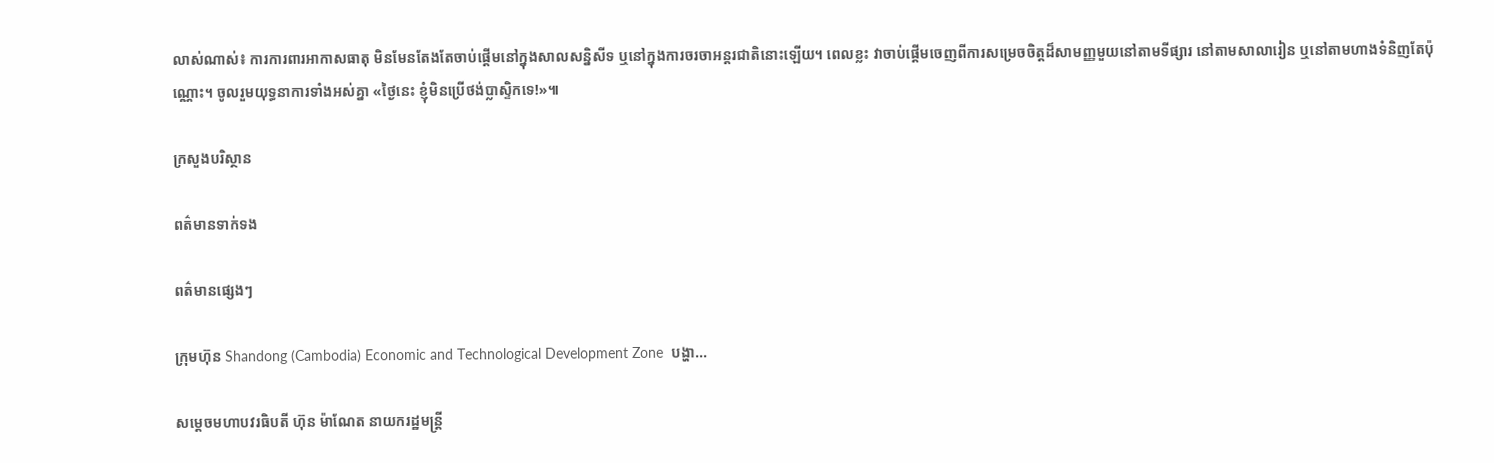លាស់ណាស់៖ ការការពារអាកាសធាតុ មិនមែនតែងតែចាប់ផ្តើមនៅក្នុងសាលសន្និសីទ ឬនៅក្នុងការចរចាអន្តរជាតិនោះឡើយ។ ពេលខ្លះ វាចាប់ផ្តើមចេញពីការសម្រេចចិត្តដ៏សាមញ្ញមួយនៅតាមទីផ្សារ នៅតាមសាលារៀន ឬនៅតាមហាងទំនិញតែប៉ុណ្ណោះ។ ចូលរួមយុទ្ធនាការទាំងអស់គ្នា «ថ្ងៃនេះ ខ្ញុំមិនប្រើថង់ប្លាស្ទិកទេ!»៕

ក្រសួងបរិស្ថាន

ពត៌មានទាក់ទង

ពត៌មានផ្សេងៗ

ក្រុមហ៊ុន Shandong (Cambodia) Economic and Technological Development Zone  បង្ហា...

សម្តេចមហាបវរធិបតី ហ៊ុន ម៉ាណែត នាយករដ្ឋមន្ត្រី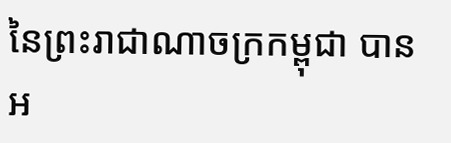នៃព្រះរាជាណាចក្រកម្ពុជា បានអ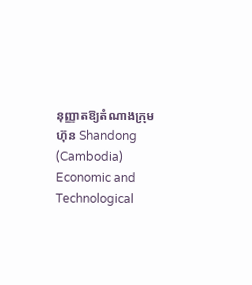នុញ្ញាតឱ្យតំណាងក្រុមហ៊ុន Shandong (Cambodia) Economic and Technological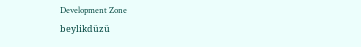Development Zone
beylikdüzü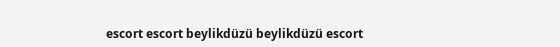escort escort beylikdüzü beylikdüzü escort